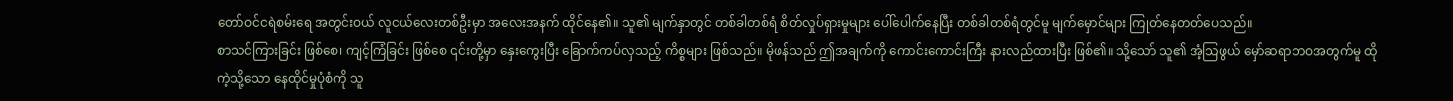တော်ဝင်ငရဲစမ်းရေ အတွင်းဝယ် လူငယ်လေးတစ်ဦးမှာ အလေးအနက် ထိုင်နေ၏။ သူ၏ မျက်နှာတွင် တစ်ခါတစ်ရံ စိတ်လှုပ်ရှားမှုများ ပေါ်ပေါက်နေပြီး တစ်ခါတစ်ရံတွင်မူ မျက်မှောင်များ ကြုတ်နေတတ်ပေသည်။
စာသင်ကြားခြင်း ဖြစ်စေ၊ ကျင့်ကြံခြင်း ဖြစ်စေ ၎င်းတို့မှာ နှေးကွေးပြီး ခြောက်ကပ်လှသည့် ကိစ္စများ ဖြစ်သည်။ မိုဖန်သည် ဤအချက်ကို ကောင်းကောင်းကြီး နားလည်ထားပြီး ဖြစ်၏။ သို့သော် သူ၏ အံ့သြဖွယ် မှော်ဆရာဘဝအတွက်မူ ထိုကဲ့သို့သော နေထိုင်မှုပုံစံကို သူ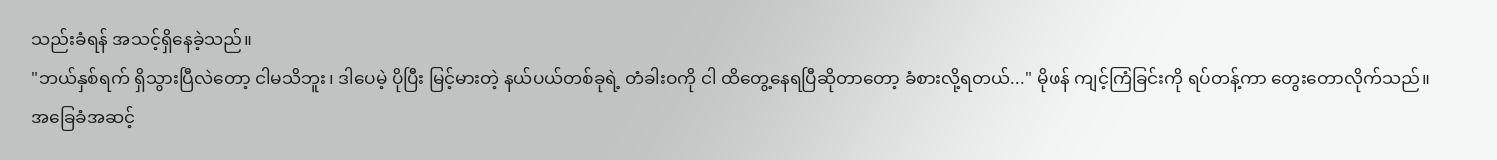သည်းခံရန် အသင့်ရှိနေခဲ့သည်။
"ဘယ်နှစ်ရက် ရှိသွားပြီလဲတော့ ငါမသိဘူး၊ ဒါပေမဲ့ ပိုပြီး မြင့်မားတဲ့ နယ်ပယ်တစ်ခုရဲ့ တံခါးဝကို ငါ ထိတွေ့နေရပြီဆိုတာတော့ ခံစားလို့ရတယ်..." မိုဖန် ကျင့်ကြံခြင်းကို ရပ်တန့်ကာ တွေးတောလိုက်သည်။
အခြေခံအဆင့်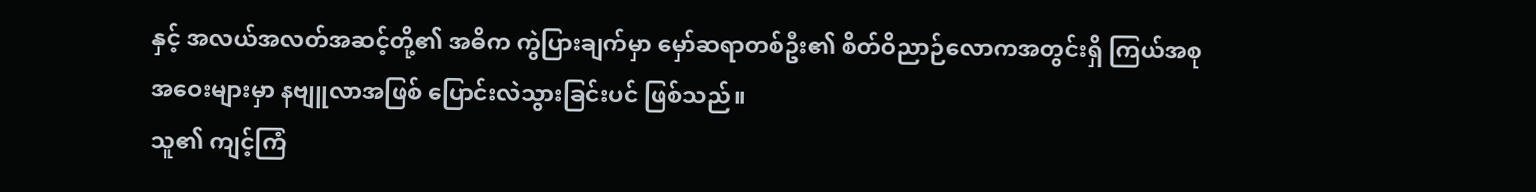နှင့် အလယ်အလတ်အဆင့်တို့၏ အဓိက ကွဲပြားချက်မှာ မှော်ဆရာတစ်ဦး၏ စိတ်ဝိညာဉ်လောကအတွင်းရှိ ကြယ်အစုအဝေးများမှာ နဗျူလာအဖြစ် ပြောင်းလဲသွားခြင်းပင် ဖြစ်သည်။
သူ၏ ကျင့်ကြံ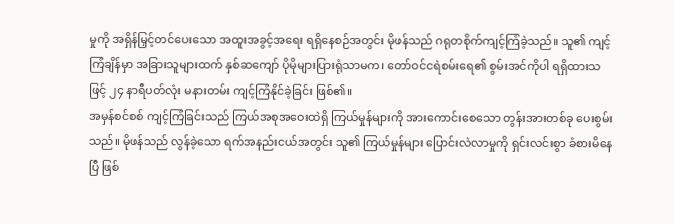မှုကို အရှိန်မြှင့်တင်ပေးသော အထူးအခွင့်အရေး ရရှိနေစဉ်အတွင်း မိုဖန်သည် ဂရုတစိုက်ကျင့်ကြံခဲ့သည်။ သူ၏ ကျင့်ကြံချိန်မှာ အခြားသူများထက် နှစ်ဆကျော် ပိုမိုများပြားရုံသာမက၊ တော်ဝင်ငရဲစမ်းရေ၏ စွမ်းအင်ကိုပါ ရရှိထားသဖြင့် ၂၄ နာရီပတ်လုံး မနားတမ်း ကျင့်ကြံနိုင်ခဲ့ခြင်း ဖြစ်၏။
အမှန်စင်စစ် ကျင့်ကြံခြင်းသည် ကြယ်အစုအဝေးထဲရှိ ကြယ်မှုန်များကို အားကောင်းစေသော တွန်းအားတစ်ခု ပေးစွမ်းသည်။ မိုဖန်သည် လွန်ခဲ့သော ရက်အနည်းငယ်အတွင်း သူ၏ ကြယ်မှုန်များ ပြောင်းလဲလာမှုကို ရှင်းလင်းစွာ ခံစားမိနေပြီ ဖြစ်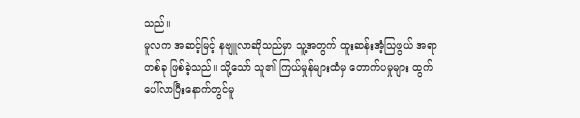သည်။
မူလက အဆင့်မြင့် နဗျူလာဆိုသည်မှာ သူ့အတွက် ထူးဆန်းအံ့သြဖွယ် အရာတစ်ခု ဖြစ်ခဲ့သည်။ သို့သော် သူ၏ ကြယ်မှုန်များထံမှ တောက်ပမှုများ ထွက်ပေါ်လာပြီးနောက်တွင်မူ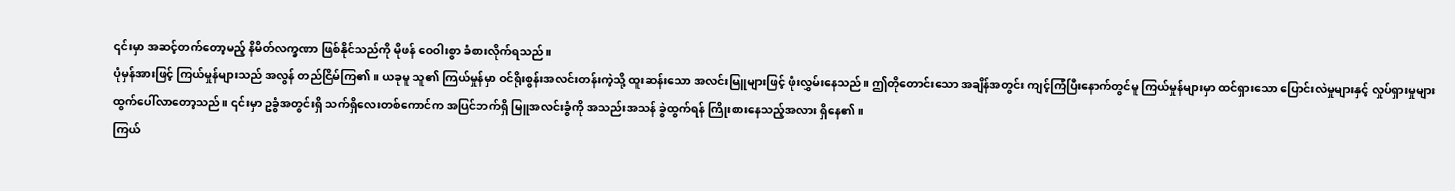၎င်းမှာ အဆင့်တက်တော့မည့် နိမိတ်လက္ခဏာ ဖြစ်နိုင်သည်ကို မိုဖန် ဝေဝါးစွာ ခံစားလိုက်ရသည်။
ပုံမှန်အားဖြင့် ကြယ်မှုန်များသည် အလွန် တည်ငြိမ်ကြ၏။ ယခုမူ သူ၏ ကြယ်မှုန်မှာ ဝင်ရိုးစွန်းအလင်းတန်းကဲ့သို့ ထူးဆန်းသော အလင်းမြူများဖြင့် ဖုံးလွှမ်းနေသည်။ ဤတိုတောင်းသော အချိန်အတွင်း ကျင့်ကြံပြီးနောက်တွင်မူ ကြယ်မှုန်များမှာ ထင်ရှားသော ပြောင်းလဲမှုများနှင့် လှုပ်ရှားမှုများ ထွက်ပေါ်လာတော့သည်။ ၎င်းမှာ ဥခွံအတွင်းရှိ သက်ရှိလေးတစ်ကောင်က အပြင်ဘက်ရှိ မြူအလင်းခွံကို အသည်းအသန် ခွဲထွက်ရန် ကြိုးစားနေသည့်အလား ရှိနေ၏။
ကြယ်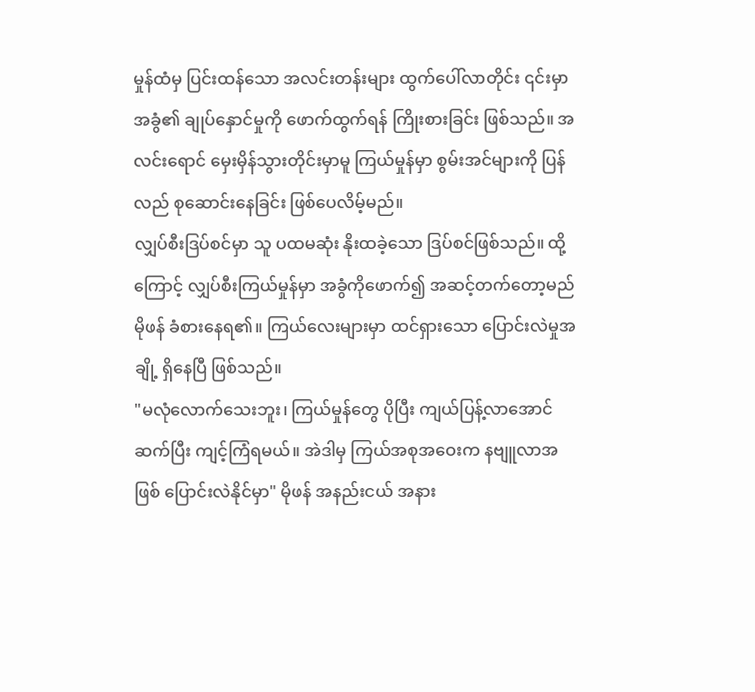မှုန်ထံမှ ပြင်းထန်သော အလင်းတန်းများ ထွက်ပေါ်လာတိုင်း ၎င်းမှာ အခွံ၏ ချုပ်နှောင်မှုကို ဖောက်ထွက်ရန် ကြိုးစားခြင်း ဖြစ်သည်။ အလင်းရောင် မှေးမှိန်သွားတိုင်းမှာမူ ကြယ်မှုန်မှာ စွမ်းအင်များကို ပြန်လည် စုဆောင်းနေခြင်း ဖြစ်ပေလိမ့်မည်။
လျှပ်စီးဒြပ်စင်မှာ သူ ပထမဆုံး နိုးထခဲ့သော ဒြပ်စင်ဖြစ်သည်။ ထို့ကြောင့် လျှပ်စီးကြယ်မှုန်မှာ အခွံကိုဖောက်၍ အဆင့်တက်တော့မည် မိုဖန် ခံစားနေရ၏။ ကြယ်လေးများမှာ ထင်ရှားသော ပြောင်းလဲမှုအချို့ ရှိနေပြီ ဖြစ်သည်။
"မလုံလောက်သေးဘူး၊ ကြယ်မှုန်တွေ ပိုပြီး ကျယ်ပြန့်လာအောင် ဆက်ပြီး ကျင့်ကြံရမယ်။ အဲဒါမှ ကြယ်အစုအဝေးက နဗျူလာအဖြစ် ပြောင်းလဲနိုင်မှာ" မိုဖန် အနည်းငယ် အနား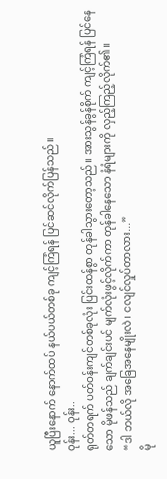ယူပြီးနောက် နောက်ထပ် နယ်ပယ်တစ်ခု ကျင့်ကြံရန် ပြင်ဆင်လိုက်ပြန်သည်။
ဝုန်း... ဝုန်း..
ရုတ်တရက် ပတ်ဝန်းကျင်တစ်ခုလုံး ပြင်းထန်စွာ တုန်ခါသွားတော့သည်။ အားသွန်ခွန်စိုက် ကျင့်ကြံရန် ပြင်နေသော မိုဖန်သည် ချက်ချင်းပင် မျက်လုံးဖွင့်လိုက်ကာ တုန်ခါနေသော နံရံများကို လှည့်ကြည့်လိုက်၏။
“ဒါ ဘယ်လို အခြေအနေမျိုးလဲ၊ ငလျင်လှုပ်တာလား...”
မို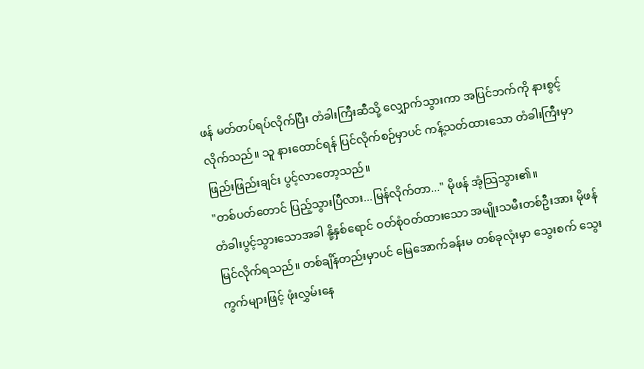ဖန် မတ်တပ်ရပ်လိုက်ပြီး တံခါးကြီးဆီသို့ လျှောက်သွားကာ အပြင်ဘက်ကို နားစွင့်လိုက်သည်။ သူ နားထောင်ရန် ပြင်လိုက်စဉ်မှာပင် ကန့်သတ်ထားသော တံခါးကြီးမှာ ဖြည်းဖြည်းချင်း ပွင့်လာတော့သည်။
"တစ်ပတ်တောင် ပြည့်သွားပြီလား...မြန်လိုက်တာ..." မိုဖန် အံ့သြသွား၏။
တံခါးပွင့်သွားသောအခါ နို့နှစ်ရောင် ဝတ်စုံဝတ်ထားသော အမျိုးသမီးတစ်ဦးအား မိုဖန်မြင်လိုက်ရသည်။ တစ်ချိန်တည်းမှာပင် မြေအောက်ခန်းမ တစ်ခုလုံးမှာ သွေးစက် သွေးကွက်များဖြင့် ဖုံးလွှမ်းနေ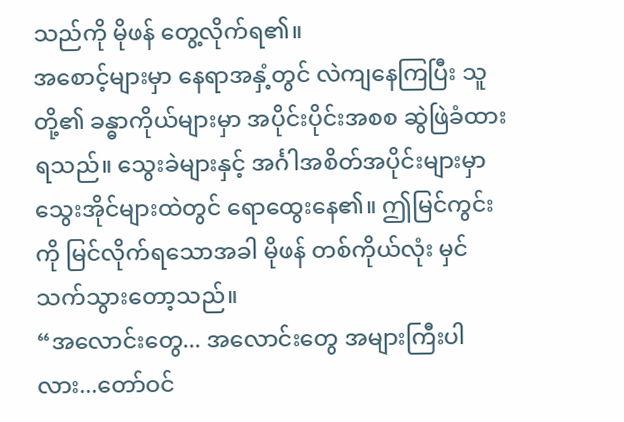သည်ကို မိုဖန် တွေ့လိုက်ရ၏။
အစောင့်များမှာ နေရာအနှံ့တွင် လဲကျနေကြပြီး သူတို့၏ ခန္ဓာကိုယ်များမှာ အပိုင်းပိုင်းအစစ ဆွဲဖြဲခံထားရသည်။ သွေးခဲများနှင့် အင်္ဂါအစိတ်အပိုင်းများမှာ သွေးအိုင်များထဲတွင် ရောထွေးနေ၏။ ဤမြင်ကွင်းကို မြင်လိုက်ရသောအခါ မိုဖန် တစ်ကိုယ်လုံး မှင်သက်သွားတော့သည်။
“အလောင်းတွေ... အလောင်းတွေ အများကြီးပါလား...တော်ဝင်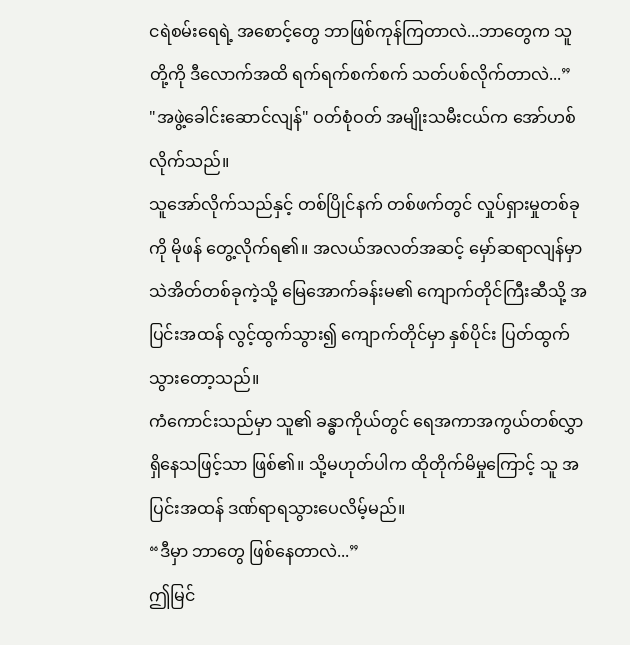ငရဲစမ်းရေရဲ့ အစောင့်တွေ ဘာဖြစ်ကုန်ကြတာလဲ...ဘာတွေက သူတို့ကို ဒီလောက်အထိ ရက်ရက်စက်စက် သတ်ပစ်လိုက်တာလဲ...”
"အဖွဲ့ခေါင်းဆောင်လျန်" ဝတ်စုံဝတ် အမျိုးသမီးငယ်က အော်ဟစ်လိုက်သည်။
သူအော်လိုက်သည်နှင့် တစ်ပြိုင်နက် တစ်ဖက်တွင် လှုပ်ရှားမှုတစ်ခုကို မိုဖန် တွေ့လိုက်ရ၏။ အလယ်အလတ်အဆင့် မှော်ဆရာလျန်မှာ သဲအိတ်တစ်ခုကဲ့သို့ မြေအောက်ခန်းမ၏ ကျောက်တိုင်ကြီးဆီသို့ အပြင်းအထန် လွင့်ထွက်သွား၍ ကျောက်တိုင်မှာ နှစ်ပိုင်း ပြတ်ထွက်သွားတော့သည်။
ကံကောင်းသည်မှာ သူ၏ ခန္ဓာကိုယ်တွင် ရေအကာအကွယ်တစ်လွှာ ရှိနေသဖြင့်သာ ဖြစ်၏။ သို့မဟုတ်ပါက ထိုတိုက်မိမှုကြောင့် သူ အပြင်းအထန် ဒဏ်ရာရသွားပေလိမ့်မည်။
“ဒီမှာ ဘာတွေ ဖြစ်နေတာလဲ...”
ဤမြင်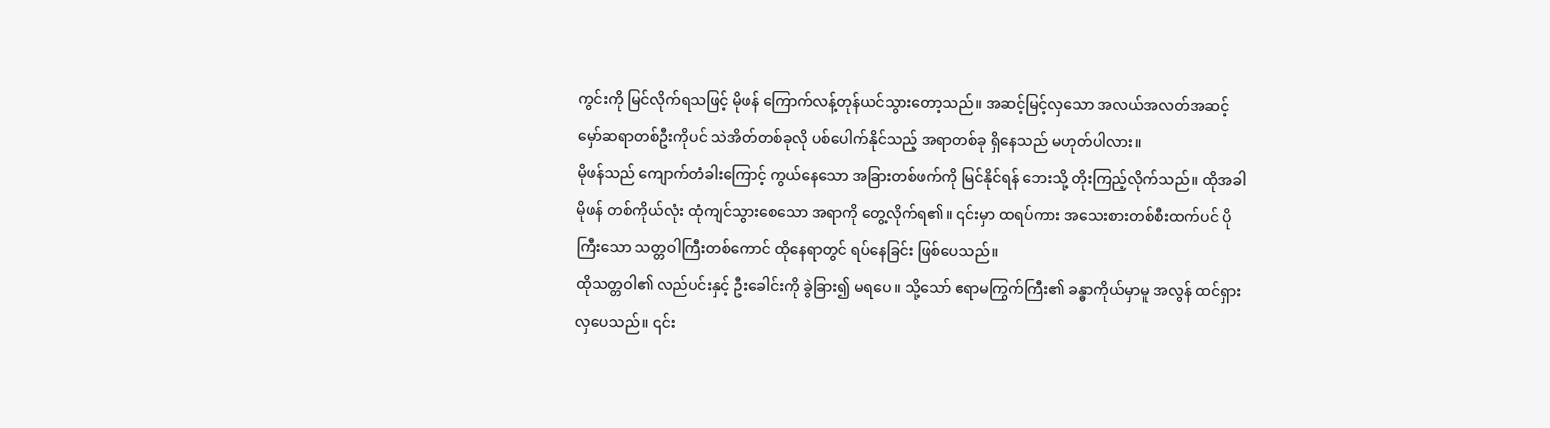ကွင်းကို မြင်လိုက်ရသဖြင့် မိုဖန် ကြောက်လန့်တုန်ယင်သွားတော့သည်။ အဆင့်မြင့်လှသော အလယ်အလတ်အဆင့် မှော်ဆရာတစ်ဦးကိုပင် သဲအိတ်တစ်ခုလို ပစ်ပေါက်နိုင်သည့် အရာတစ်ခု ရှိနေသည် မဟုတ်ပါလား။
မိုဖန်သည် ကျောက်တံခါးကြောင့် ကွယ်နေသော အခြားတစ်ဖက်ကို မြင်နိုင်ရန် ဘေးသို့ တိုးကြည့်လိုက်သည်။ ထိုအခါ မိုဖန် တစ်ကိုယ်လုံး ထုံကျင်သွားစေသော အရာကို တွေ့လိုက်ရ၏။ ၎င်းမှာ ထရပ်ကား အသေးစားတစ်စီးထက်ပင် ပိုကြီးသော သတ္တဝါကြီးတစ်ကောင် ထိုနေရာတွင် ရပ်နေခြင်း ဖြစ်ပေသည်။
ထိုသတ္တဝါ၏ လည်ပင်းနှင့် ဦးခေါင်းကို ခွဲခြား၍ မရပေ။ သို့သော် ဧရာမကြွက်ကြီး၏ ခန္ဓာကိုယ်မှာမူ အလွန် ထင်ရှားလှပေသည်။ ၎င်း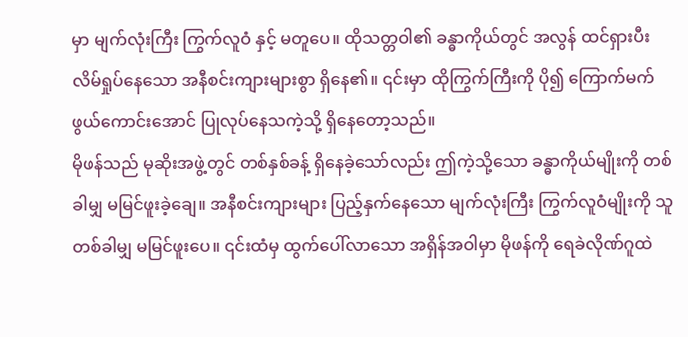မှာ မျက်လုံးကြီး ကြွက်လူဝံ နှင့် မတူပေ။ ထိုသတ္တဝါ၏ ခန္ဓာကိုယ်တွင် အလွန် ထင်ရှားပီး လိမ်ရှုပ်နေသော အနီစင်းကျားများစွာ ရှိနေ၏။ ၎င်းမှာ ထိုကြွက်ကြီးကို ပို၍ ကြောက်မက်ဖွယ်ကောင်းအောင် ပြုလုပ်နေသကဲ့သို့ ရှိနေတော့သည်။
မိုဖန်သည် မုဆိုးအဖွဲ့တွင် တစ်နှစ်ခန့် ရှိနေခဲ့သော်လည်း ဤကဲ့သို့သော ခန္ဓာကိုယ်မျိုးကို တစ်ခါမျှ မမြင်ဖူးခဲ့ချေ။ အနီစင်းကျားများ ပြည့်နှက်နေသော မျက်လုံးကြီး ကြွက်လူဝံမျိုးကို သူ တစ်ခါမျှ မမြင်ဖူးပေ။ ၎င်းထံမှ ထွက်ပေါ်လာသော အရှိန်အဝါမှာ မိုဖန်ကို ရေခဲလိုဏ်ဂူထဲ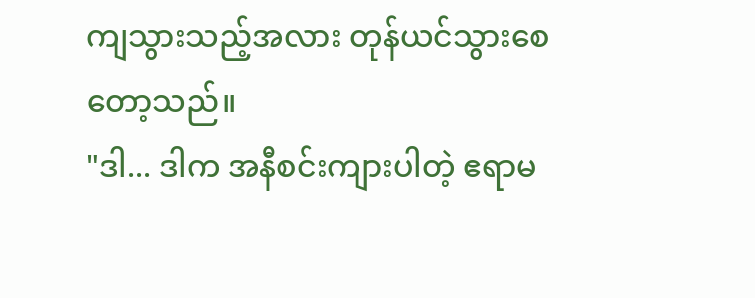ကျသွားသည့်အလား တုန်ယင်သွားစေတော့သည်။
"ဒါ... ဒါက အနီစင်းကျားပါတဲ့ ဧရာမ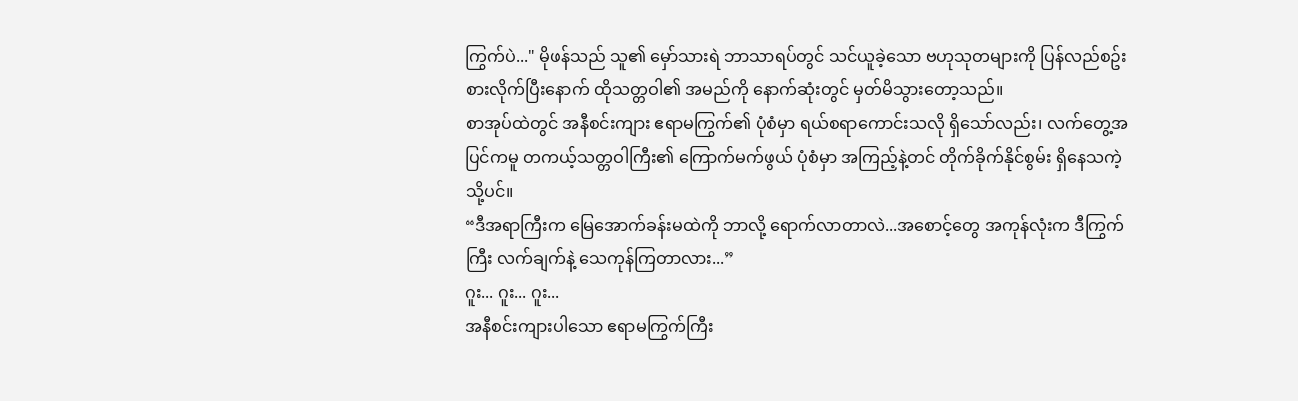ကြွက်ပဲ..." မိုဖန်သည် သူ၏ မှော်သားရဲ ဘာသာရပ်တွင် သင်ယူခဲ့သော ဗဟုသုတများကို ပြန်လည်စဥ်းစားလိုက်ပြီးနောက် ထိုသတ္တဝါ၏ အမည်ကို နောက်ဆုံးတွင် မှတ်မိသွားတော့သည်။
စာအုပ်ထဲတွင် အနီစင်းကျား ဧရာမကြွက်၏ ပုံစံမှာ ရယ်စရာကောင်းသလို ရှိသော်လည်း၊ လက်တွေ့အပြင်ကမူ တကယ့်သတ္တဝါကြီး၏ ကြောက်မက်ဖွယ် ပုံစံမှာ အကြည့်နဲ့တင် တိုက်ခိုက်နိုင်စွမ်း ရှိနေသကဲ့သို့ပင်။
“ဒီအရာကြီးက မြေအောက်ခန်းမထဲကို ဘာလို့ ရောက်လာတာလဲ...အစောင့်တွေ အကုန်လုံးက ဒီကြွက်ကြီး လက်ချက်နဲ့ သေကုန်ကြတာလား...”
ဂူး... ဂူး... ဂူး...
အနီစင်းကျားပါသော ဧရာမကြွက်ကြီး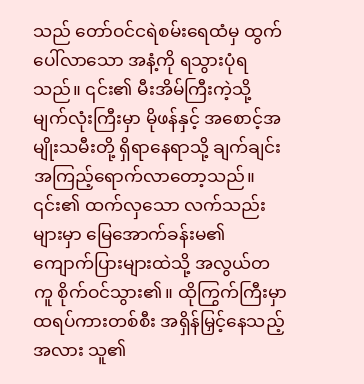သည် တော်ဝင်ငရဲစမ်းရေထံမှ ထွက်ပေါ်လာသော အနံ့ကို ရသွားပုံရသည်။ ၎င်း၏ မီးအိမ်ကြီးကဲ့သို့ မျက်လုံးကြီးမှာ မိုဖန်နှင့် အစောင့်အမျိုးသမီးတို့ ရှိရာနေရာသို့ ချက်ချင်း အကြည့်ရောက်လာတော့သည်။
၎င်း၏ ထက်လှသော လက်သည်းများမှာ မြေအောက်ခန်းမ၏ ကျောက်ပြားများထဲသို့ အလွယ်တကူ စိုက်ဝင်သွား၏။ ထိုကြွက်ကြီးမှာ ထရပ်ကားတစ်စီး အရှိန်မြှင့်နေသည့်အလား သူ၏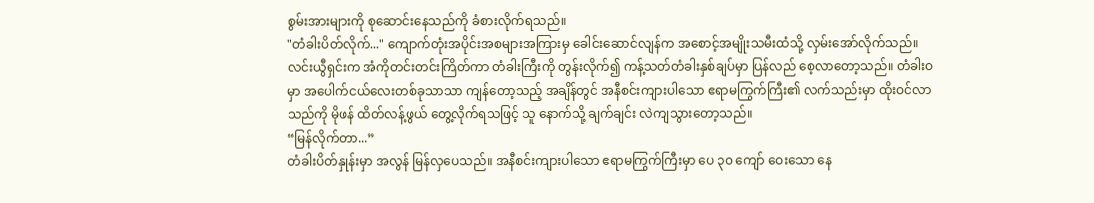စွမ်းအားများကို စုဆောင်းနေသည်ကို ခံစားလိုက်ရသည်။
"တံခါးပိတ်လိုက်..." ကျောက်တုံးအပိုင်းအစများအကြားမှ ခေါင်းဆောင်လျန်က အစောင့်အမျိုးသမီးထံသို့ လှမ်းအော်လိုက်သည်။
လင်းယွီရှင်းက အံကိုတင်းတင်းကြိတ်ကာ တံခါးကြီးကို တွန်းလိုက်၍ ကန့်သတ်တံခါးနှစ်ချပ်မှာ ပြန်လည် စေ့လာတော့သည်။ တံခါးဝမှာ အပေါက်ငယ်လေးတစ်ခုသာသာ ကျန်တော့သည့် အချိန်တွင် အနီစင်းကျားပါသော ဧရာမကြွက်ကြီး၏ လက်သည်းမှာ ထိုးဝင်လာသည်ကို မိုဖန် ထိတ်လန့်ဖွယ် တွေ့လိုက်ရသဖြင့် သူ နောက်သို့ ချက်ချင်း လဲကျသွားတော့သည်။
“မြန်လိုက်တာ...”
တံခါးပိတ်နှုန်းမှာ အလွန် မြန်လှပေသည်။ အနီစင်းကျားပါသော ဧရာမကြွက်ကြီးမှာ ပေ ၃၀ ကျော် ဝေးသော နေ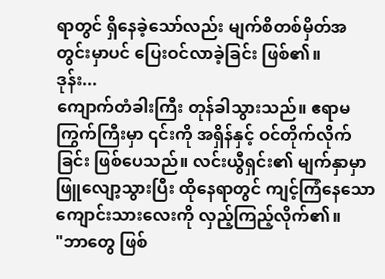ရာတွင် ရှိနေခဲ့သော်လည်း မျက်စိတစ်မှိတ်အတွင်းမှာပင် ပြေးဝင်လာခဲ့ခြင်း ဖြစ်၏။
ဒုန်း...
ကျောက်တံခါးကြီး တုန်ခါသွားသည်။ ဧရာမကြွက်ကြီးမှာ ၎င်းကို အရှိန်နှင့် ဝင်တိုက်လိုက်ခြင်း ဖြစ်ပေသည်။ လင်းယွီရှင်း၏ မျက်နှာမှာ ဖြူလျော့သွားပြီး ထိုနေရာတွင် ကျင့်ကြံနေသော ကျောင်းသားလေးကို လှည့်ကြည့်လိုက်၏။
"ဘာတွေ ဖြစ်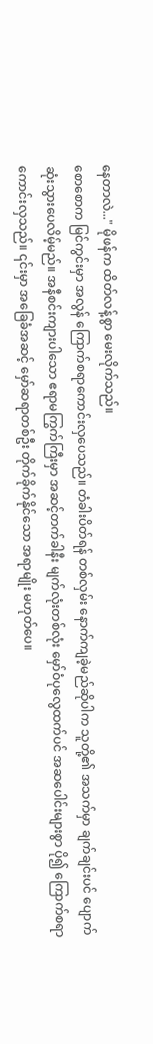နေတာလဲ..." မိုဖန်က ထိတ်လန့်စွာ မေးလိုက်သည်။
စောစောက မြင်ကွင်းမှာ အလွန် ကြောက်စရာကောင်းလှပေသည်။ တံခါးပိတ်ရန် တစ်လှမ်း နောက်ကျခဲ့မည်ဆိုပါက သူတို့၏ အသက်မှာ ချက်ချင်းပင် ပျောက်ဆုံးသွားပေလိမ့်မည်။ အနီစင်းကျားပါသော ဧရာမကြွက်ကြီးမှာ အဆင့်တက်ခါနီး မျက်လုံးတစ်လုံး မှော်ဝံပုလွေထက်ပင် အဆပေါင်းများစွာ ပို၍ ကြောက်စရာကောင်းလှသည်။ ၎င်းမှာ အခြေခံအဆင့် မှော်ဆရာတစ်ဦး တိုက်ခိုက်နိုင်သော အရာမျိုး မဟုတ်ပေ။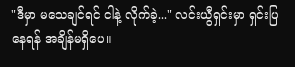"ဒီမှာ မသေချင်ရင် ငါနဲ့ လိုက်ခဲ့..." လင်းယွီရှင်းမှာ ရှင်းပြနေရန် အချိန်မရှိပေ။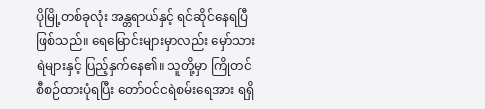ပိုမြို့တစ်ခုလုံး အန္တရာယ်နှင့် ရင်ဆိုင်နေရပြီ ဖြစ်သည်။ ရေမြောင်းများမှာလည်း မှော်သားရဲများနှင့် ပြည့်နှက်နေ၏။ သူတို့မှာ ကြိုတင်စီစဉ်ထားပုံရပြီး တော်ဝင်ငရဲစမ်းရေအား ရရှိ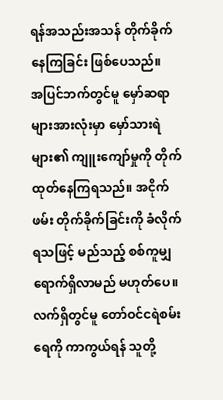ရန်အသည်းအသန် တိုက်ခိုက်နေကြခြင်း ဖြစ်ပေသည်။
အပြင်ဘက်တွင်မူ မှော်ဆရာများအားလုံးမှာ မှော်သားရဲများ၏ ကျူးကျော်မှုကို တိုက်ထုတ်နေကြရသည်။ အငိုက်ဖမ်း တိုက်ခိုက်ခြင်းကို ခံလိုက်ရသဖြင့် မည်သည့် စစ်ကူမျှ ရောက်ရှိလာမည် မဟုတ်ပေ။ လက်ရှိတွင်မူ တော်ဝင်ငရဲစမ်းရေကို ကာကွယ်ရန် သူတို့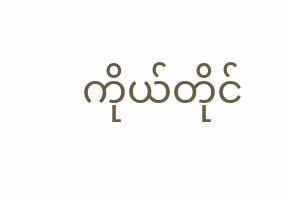ကိုယ်တိုင်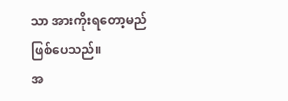သာ အားကိုးရတော့မည် ဖြစ်ပေသည်။
အ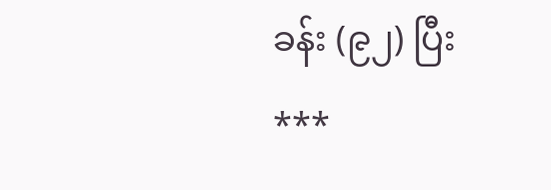ခန်း (၉၂) ပြီး
***